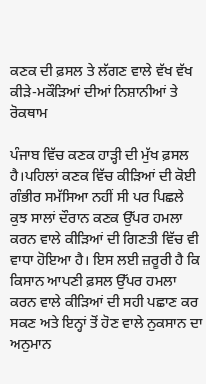ਕਣਕ ਦੀ ਫ਼ਸਲ ਤੇ ਲੱਗਣ ਵਾਲੇ ਵੱਖ ਵੱਖ ਕੀੜੇ-ਮਕੌੜਿਆਂ ਦੀਆਂ ਨਿਸ਼ਾਨੀਆਂ ਤੇ ਰੋਕਥਾਮ

ਪੰਜਾਬ ਵਿੱਚ ਕਣਕ ਹਾੜ੍ਹੀ ਦੀ ਮੁੱਖ ਫ਼ਸਲ ਹੈ।ਪਹਿਲਾਂ ਕਣਕ ਵਿੱਚ ਕੀੜਿਆਂ ਦੀ ਕੋਈ ਗੰਭੀਰ ਸਮੱਸਿਆ ਨਹੀਂ ਸੀ ਪਰ ਪਿਛਲੇ ਕੁਝ ਸਾਲਾਂ ਦੌਰਾਨ ਕਣਕ ਉੱਪਰ ਹਮਲਾ ਕਰਨ ਵਾਲੇ ਕੀੜਿਆਂ ਦੀ ਗਿਣਤੀ ਵਿੱਚ ਵੀ ਵਾਧਾ ਹੋਇਆ ਹੈ। ਇਸ ਲਈ ਜ਼ਰੂਰੀ ਹੈ ਕਿ ਕਿਸਾਨ ਆਪਣੀ ਫ਼ਸਲ ਉੱਪਰ ਹਮਲਾ ਕਰਨ ਵਾਲੇ ਕੀੜਿਆਂ ਦੀ ਸਹੀ ਪਛਾਣ ਕਰ ਸਕਣ ਅਤੇ ਇਨ੍ਹਾਂ ਤੋਂ ਹੋਣ ਵਾਲੇ ਨੁਕਸਾਨ ਦਾ ਅਨੁਮਾਨ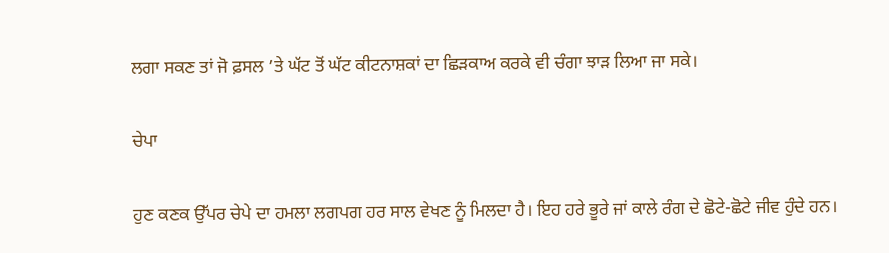ਲਗਾ ਸਕਣ ਤਾਂ ਜੋ ਫ਼ਸਲ ’ਤੇ ਘੱਟ ਤੋਂ ਘੱਟ ਕੀਟਨਾਸ਼ਕਾਂ ਦਾ ਛਿੜਕਾਅ ਕਰਕੇ ਵੀ ਚੰਗਾ ਝਾੜ ਲਿਆ ਜਾ ਸਕੇ।

ਚੇਪਾ

ਹੁਣ ਕਣਕ ਉੱਪਰ ਚੇਪੇ ਦਾ ਹਮਲਾ ਲਗਪਗ ਹਰ ਸਾਲ ਵੇਖਣ ਨੂੰ ਮਿਲਦਾ ਹੈ। ਇਹ ਹਰੇ ਭੂਰੇ ਜਾਂ ਕਾਲੇ ਰੰਗ ਦੇ ਛੋਟੇ-ਛੋਟੇ ਜੀਵ ਹੁੰਦੇ ਹਨ।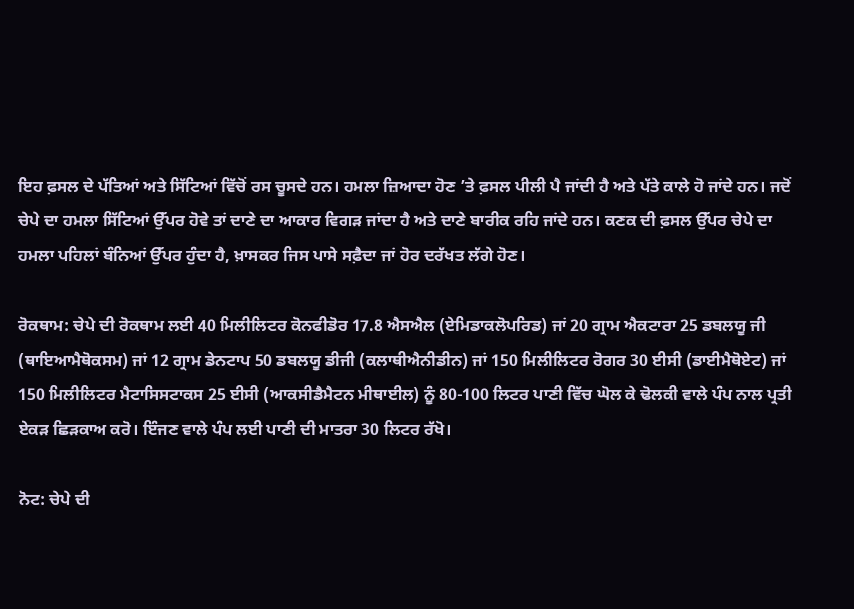ਇਹ ਫ਼ਸਲ ਦੇ ਪੱਤਿਆਂ ਅਤੇ ਸਿੱਟਿਆਂ ਵਿੱਚੋਂ ਰਸ ਚੂਸਦੇ ਹਨ। ਹਮਲਾ ਜ਼ਿਆਦਾ ਹੋਣ ’ਤੇ ਫ਼ਸਲ ਪੀਲੀ ਪੈ ਜਾਂਦੀ ਹੈ ਅਤੇ ਪੱਤੇ ਕਾਲੇ ਹੋ ਜਾਂਦੇ ਹਨ। ਜਦੋਂ ਚੇਪੇ ਦਾ ਹਮਲਾ ਸਿੱਟਿਆਂ ਉੱਪਰ ਹੋਵੇ ਤਾਂ ਦਾਣੇ ਦਾ ਆਕਾਰ ਵਿਗੜ ਜਾਂਦਾ ਹੈ ਅਤੇ ਦਾਣੇ ਬਾਰੀਕ ਰਹਿ ਜਾਂਦੇ ਹਨ। ਕਣਕ ਦੀ ਫ਼ਸਲ ਉੱਪਰ ਚੇਪੇ ਦਾ ਹਮਲਾ ਪਹਿਲਾਂ ਬੰਨਿਆਂ ਉੱਪਰ ਹੁੰਦਾ ਹੈ, ਖ਼ਾਸਕਰ ਜਿਸ ਪਾਸੇ ਸਫ਼ੈਦਾ ਜਾਂ ਹੋਰ ਦਰੱਖਤ ਲੱਗੇ ਹੋਣ।

ਰੋਕਥਾਮ: ਚੇਪੇ ਦੀ ਰੋਕਥਾਮ ਲਈ 40 ਮਿਲੀਲਿਟਰ ਕੋਨਫੀਡੋਰ 17.8 ਐਸਐਲ (ਏਮਿਡਾਕਲੋਪਰਿਡ) ਜਾਂ 20 ਗ੍ਰਾਮ ਐਕਟਾਰਾ 25 ਡਬਲਯੂ ਜੀ (ਥਾਇਆਮੈਥੋਕਸਮ) ਜਾਂ 12 ਗ੍ਰਾਮ ਡੇਨਟਾਪ 50 ਡਬਲਯੂ ਡੀਜੀ (ਕਲਾਥੀਐਨੀਡੀਨ) ਜਾਂ 150 ਮਿਲੀਲਿਟਰ ਰੋਗਰ 30 ਈਸੀ (ਡਾਈਮੈਥੋਏਟ) ਜਾਂ 150 ਮਿਲੀਲਿਟਰ ਮੈਟਾਸਿਸਟਾਕਸ 25 ਈਸੀ (ਆਕਸੀਡੈਮੈਟਨ ਮੀਥਾਈਲ) ਨੂੰ 80-100 ਲਿਟਰ ਪਾਣੀ ਵਿੱਚ ਘੋਲ ਕੇ ਢੋਲਕੀ ਵਾਲੇ ਪੰਪ ਨਾਲ ਪ੍ਰਤੀ ਏਕੜ ਛਿੜਕਾਅ ਕਰੋ। ਇੰਜਣ ਵਾਲੇ ਪੰਪ ਲਈ ਪਾਣੀ ਦੀ ਮਾਤਰਾ 30 ਲਿਟਰ ਰੱਖੋ।

ਨੋਟ: ਚੇਪੇ ਦੀ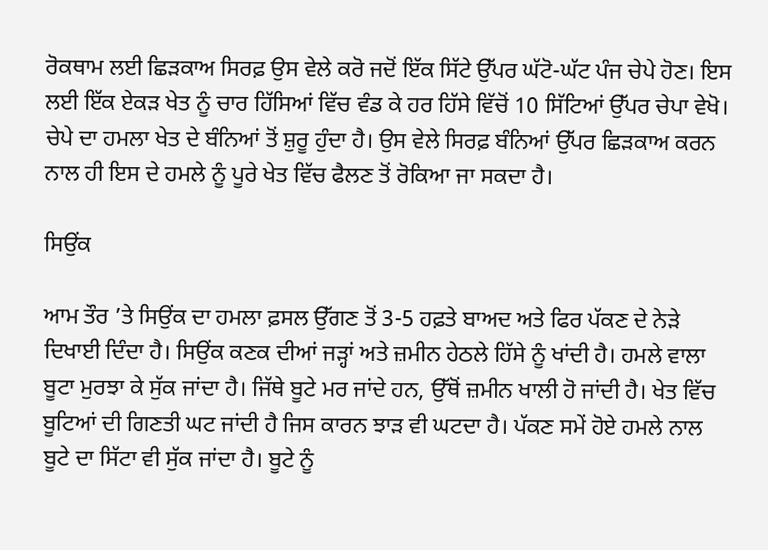ਰੋਕਥਾਮ ਲਈ ਛਿੜਕਾਅ ਸਿਰਫ਼ ਉਸ ਵੇਲੇ ਕਰੋ ਜਦੋਂ ਇੱਕ ਸਿੱਟੇ ਉੱਪਰ ਘੱਟੋ-ਘੱਟ ਪੰਜ ਚੇਪੇ ਹੋਣ। ਇਸ ਲਈ ਇੱਕ ਏਕੜ ਖੇਤ ਨੂੰ ਚਾਰ ਹਿੱਸਿਆਂ ਵਿੱਚ ਵੰਡ ਕੇ ਹਰ ਹਿੱਸੇ ਵਿੱਚੋਂ 10 ਸਿੱਟਿਆਂ ਉੱਪਰ ਚੇਪਾ ਵੇਖੋ। ਚੇਪੇ ਦਾ ਹਮਲਾ ਖੇਤ ਦੇ ਬੰਨਿਆਂ ਤੋਂ ਸ਼ੁਰੂ ਹੁੰਦਾ ਹੈ। ਉਸ ਵੇਲੇ ਸਿਰਫ਼ ਬੰਨਿਆਂ ਉੱਪਰ ਛਿੜਕਾਅ ਕਰਨ ਨਾਲ ਹੀ ਇਸ ਦੇ ਹਮਲੇ ਨੂੰ ਪੂਰੇ ਖੇਤ ਵਿੱਚ ਫੈਲਣ ਤੋਂ ਰੋਕਿਆ ਜਾ ਸਕਦਾ ਹੈ।

ਸਿਉਂਕ

ਆਮ ਤੌਰ ’ਤੇ ਸਿਉਂਕ ਦਾ ਹਮਲਾ ਫ਼ਸਲ ਉੱਗਣ ਤੋਂ 3-5 ਹਫ਼ਤੇ ਬਾਅਦ ਅਤੇ ਫਿਰ ਪੱਕਣ ਦੇ ਨੇੜੇ ਦਿਖਾਈ ਦਿੰਦਾ ਹੈ। ਸਿਉਂਕ ਕਣਕ ਦੀਆਂ ਜੜ੍ਹਾਂ ਅਤੇ ਜ਼ਮੀਨ ਹੇਠਲੇ ਹਿੱਸੇ ਨੂੰ ਖਾਂਦੀ ਹੈ। ਹਮਲੇ ਵਾਲਾ ਬੂਟਾ ਮੁਰਝਾ ਕੇ ਸੁੱਕ ਜਾਂਦਾ ਹੈ। ਜਿੱਥੇ ਬੂਟੇ ਮਰ ਜਾਂਦੇ ਹਨ, ਉੱਥੋਂ ਜ਼ਮੀਨ ਖਾਲੀ ਹੋ ਜਾਂਦੀ ਹੈ। ਖੇਤ ਵਿੱਚ ਬੂਟਿਆਂ ਦੀ ਗਿਣਤੀ ਘਟ ਜਾਂਦੀ ਹੈ ਜਿਸ ਕਾਰਨ ਝਾੜ ਵੀ ਘਟਦਾ ਹੈ। ਪੱਕਣ ਸਮੇਂ ਹੋਏ ਹਮਲੇ ਨਾਲ ਬੂਟੇ ਦਾ ਸਿੱਟਾ ਵੀ ਸੁੱਕ ਜਾਂਦਾ ਹੈ। ਬੂਟੇ ਨੂੰ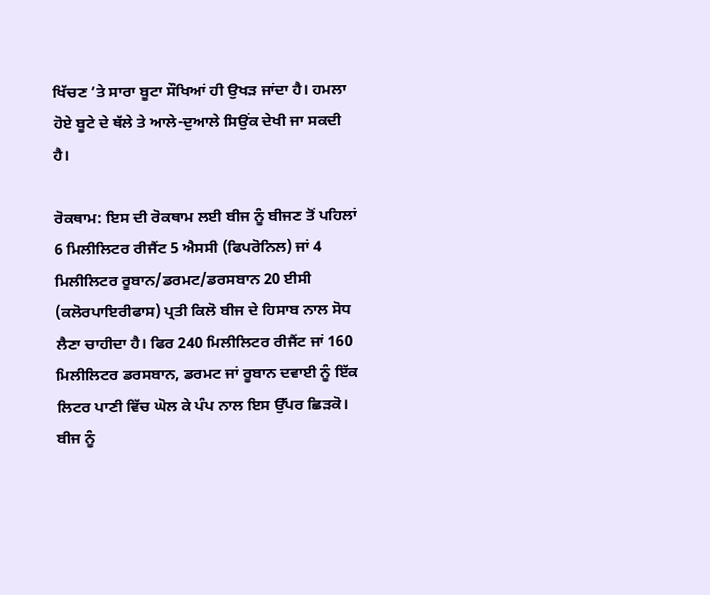ਖਿੱਚਣ ’ਤੇ ਸਾਰਾ ਬੂਟਾ ਸੌਖਿਆਂ ਹੀ ਉਖੜ ਜਾਂਦਾ ਹੈ। ਹਮਲਾ ਹੋਏ ਬੂਟੇ ਦੇ ਥੱਲੇ ਤੇ ਆਲੇ-ਦੁਆਲੇ ਸਿਉਂਕ ਦੇਖੀ ਜਾ ਸਕਦੀ ਹੈ।

ਰੋਕਥਾਮ: ਇਸ ਦੀ ਰੋਕਥਾਮ ਲਈ ਬੀਜ ਨੂੰ ਬੀਜਣ ਤੋਂ ਪਹਿਲਾਂ 6 ਮਿਲੀਲਿਟਰ ਰੀਜੈਂਟ 5 ਐਸਸੀ (ਫਿਪਰੋਨਿਲ) ਜਾਂ 4 ਮਿਲੀਲਿਟਰ ਰੂਬਾਨ/ਡਰਮਟ/ਡਰਸਬਾਨ 20 ਈਸੀ (ਕਲੋਰਪਾਇਰੀਫਾਸ) ਪ੍ਰਤੀ ਕਿਲੋ ਬੀਜ ਦੇ ਹਿਸਾਬ ਨਾਲ ਸੋਧ ਲੈਣਾ ਚਾਹੀਦਾ ਹੈ। ਫਿਰ 240 ਮਿਲੀਲਿਟਰ ਰੀਜੈਂਟ ਜਾਂ 160 ਮਿਲੀਲਿਟਰ ਡਰਸਬਾਨ, ਡਰਮਟ ਜਾਂ ਰੂਬਾਨ ਦਵਾਈ ਨੂੰ ਇੱਕ ਲਿਟਰ ਪਾਣੀ ਵਿੱਚ ਘੋਲ ਕੇ ਪੰਪ ਨਾਲ ਇਸ ਉੱਪਰ ਛਿੜਕੋ। ਬੀਜ ਨੂੰ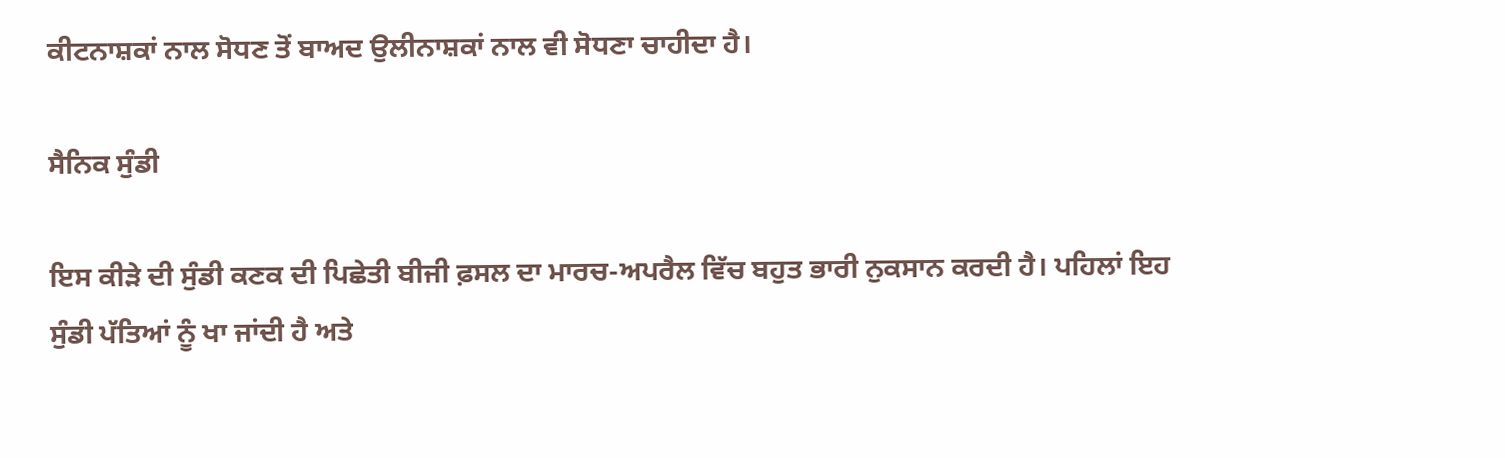ਕੀਟਨਾਸ਼ਕਾਂ ਨਾਲ ਸੋਧਣ ਤੋਂ ਬਾਅਦ ਉਲੀਨਾਸ਼ਕਾਂ ਨਾਲ ਵੀ ਸੋਧਣਾ ਚਾਹੀਦਾ ਹੈ।

ਸੈਨਿਕ ਸੁੰਡੀ

ਇਸ ਕੀੜੇ ਦੀ ਸੁੰਡੀ ਕਣਕ ਦੀ ਪਿਛੇਤੀ ਬੀਜੀ ਫ਼ਸਲ ਦਾ ਮਾਰਚ-ਅਪਰੈਲ ਵਿੱਚ ਬਹੁਤ ਭਾਰੀ ਨੁਕਸਾਨ ਕਰਦੀ ਹੈ। ਪਹਿਲਾਂ ਇਹ ਸੁੰਡੀ ਪੱਤਿਆਂ ਨੂੰ ਖਾ ਜਾਂਦੀ ਹੈ ਅਤੇ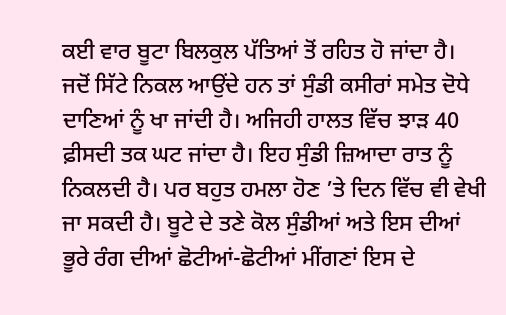ਕਈ ਵਾਰ ਬੂਟਾ ਬਿਲਕੁਲ ਪੱਤਿਆਂ ਤੋਂ ਰਹਿਤ ਹੋ ਜਾਂਦਾ ਹੈ। ਜਦੋਂ ਸਿੱਟੇ ਨਿਕਲ ਆਉਂਦੇ ਹਨ ਤਾਂ ਸੁੰਡੀ ਕਸੀਰਾਂ ਸਮੇਤ ਦੋਧੇ ਦਾਣਿਆਂ ਨੂੰ ਖਾ ਜਾਂਦੀ ਹੈ। ਅਜਿਹੀ ਹਾਲਤ ਵਿੱਚ ਝਾੜ 40 ਫ਼ੀਸਦੀ ਤਕ ਘਟ ਜਾਂਦਾ ਹੈ। ਇਹ ਸੁੰਡੀ ਜ਼ਿਆਦਾ ਰਾਤ ਨੂੰ ਨਿਕਲਦੀ ਹੈ। ਪਰ ਬਹੁਤ ਹਮਲਾ ਹੋਣ ’ਤੇ ਦਿਨ ਵਿੱਚ ਵੀ ਵੇਖੀ ਜਾ ਸਕਦੀ ਹੈ। ਬੂਟੇ ਦੇ ਤਣੇ ਕੋਲ ਸੁੰਡੀਆਂ ਅਤੇ ਇਸ ਦੀਆਂ ਭੂਰੇ ਰੰਗ ਦੀਆਂ ਛੋਟੀਆਂ-ਛੋਟੀਆਂ ਮੀਂਗਣਾਂ ਇਸ ਦੇ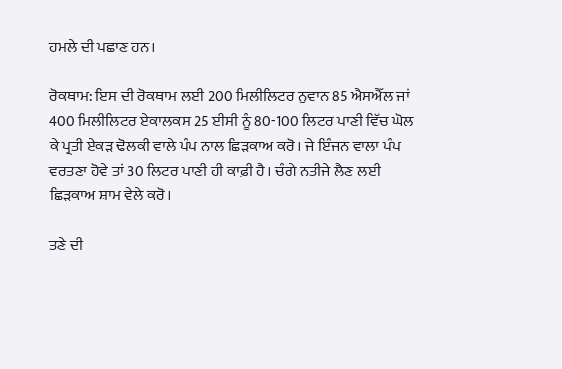ਹਮਲੇ ਦੀ ਪਛਾਣ ਹਨ।

ਰੋਕਥਾਮ: ਇਸ ਦੀ ਰੋਕਥਾਮ ਲਈ 200 ਮਿਲੀਲਿਟਰ ਨੁਵਾਨ 85 ਐਸਐੱਲ ਜਾਂ 400 ਮਿਲੀਲਿਟਰ ਏਕਾਲਕਸ 25 ਈਸੀ ਨੂੰ 80-100 ਲਿਟਰ ਪਾਣੀ ਵਿੱਚ ਘੋਲ ਕੇ ਪ੍ਰਤੀ ਏਕੜ ਢੋਲਕੀ ਵਾਲੇ ਪੰਪ ਨਾਲ ਛਿੜਕਾਅ ਕਰੋ। ਜੇ ਇੰਜਨ ਵਾਲਾ ਪੰਪ ਵਰਤਣਾ ਹੋਵੇ ਤਾਂ 30 ਲਿਟਰ ਪਾਣੀ ਹੀ ਕਾਫ਼ੀ ਹੈ। ਚੰਗੇ ਨਤੀਜੇ ਲੈਣ ਲਈ ਛਿੜਕਾਅ ਸ਼ਾਮ ਵੇਲੇ ਕਰੋ।

ਤਣੇ ਦੀ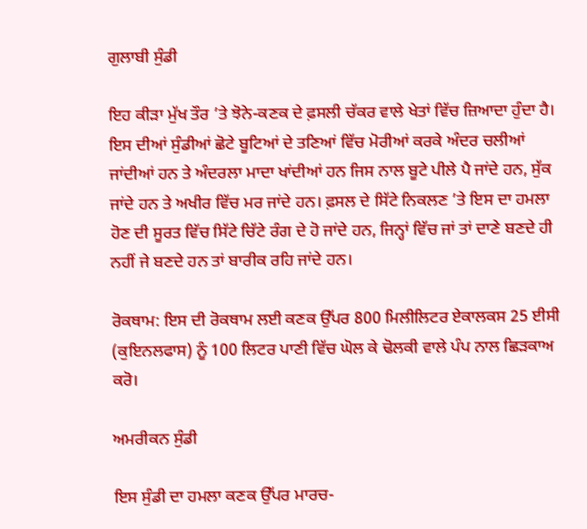ਗੁਲਾਬੀ ਸੁੰਡੀ

ਇਹ ਕੀੜਾ ਮੁੱਖ ਤੌਰ ’ਤੇ ਝੋਨੇ-ਕਣਕ ਦੇ ਫ਼ਸਲੀ ਚੱਕਰ ਵਾਲੇ ਖੇਤਾਂ ਵਿੱਚ ਜ਼ਿਆਦਾ ਹੁੰਦਾ ਹੈ। ਇਸ ਦੀਆਂ ਸੁੰਡੀਆਂ ਛੋਟੇ ਬੂਟਿਆਂ ਦੇ ਤਣਿਆਂ ਵਿੱਚ ਮੋਰੀਆਂ ਕਰਕੇ ਅੰਦਰ ਚਲੀਆਂ ਜਾਂਦੀਆਂ ਹਨ ਤੇ ਅੰਦਰਲਾ ਮਾਦਾ ਖਾਂਦੀਆਂ ਹਨ ਜਿਸ ਨਾਲ ਬੂਟੇ ਪੀਲੇ ਪੈ ਜਾਂਦੇ ਹਨ, ਸੁੱਕ ਜਾਂਦੇ ਹਨ ਤੇ ਅਖੀਰ ਵਿੱਚ ਮਰ ਜਾਂਦੇ ਹਨ। ਫ਼ਸਲ ਦੇ ਸਿੱਟੇ ਨਿਕਲਣ ’ਤੇ ਇਸ ਦਾ ਹਮਲਾ ਹੋਣ ਦੀ ਸੂਰਤ ਵਿੱਚ ਸਿੱਟੇ ਚਿੱਟੇ ਰੰਗ ਦੇ ਹੋ ਜਾਂਦੇ ਹਨ, ਜਿਨ੍ਹਾਂ ਵਿੱਚ ਜਾਂ ਤਾਂ ਦਾਣੇ ਬਣਦੇ ਹੀ ਨਹੀਂ ਜੇ ਬਣਦੇ ਹਨ ਤਾਂ ਬਾਰੀਕ ਰਹਿ ਜਾਂਦੇ ਹਨ।

ਰੋਕਥਾਮ: ਇਸ ਦੀ ਰੋਕਥਾਮ ਲਈ ਕਣਕ ਉੱਪਰ 800 ਮਿਲੀਲਿਟਰ ਏਕਾਲਕਸ 25 ਈਸੀ (ਕੁਇਨਲਫਾਸ) ਨੂੰ 100 ਲਿਟਰ ਪਾਣੀ ਵਿੱਚ ਘੋਲ ਕੇ ਢੋਲਕੀ ਵਾਲੇ ਪੰਪ ਨਾਲ ਛਿੜਕਾਅ ਕਰੋ।

ਅਮਰੀਕਨ ਸੁੰਡੀ

ਇਸ ਸੁੰਡੀ ਦਾ ਹਮਲਾ ਕਣਕ ਉੱਪਰ ਮਾਰਚ-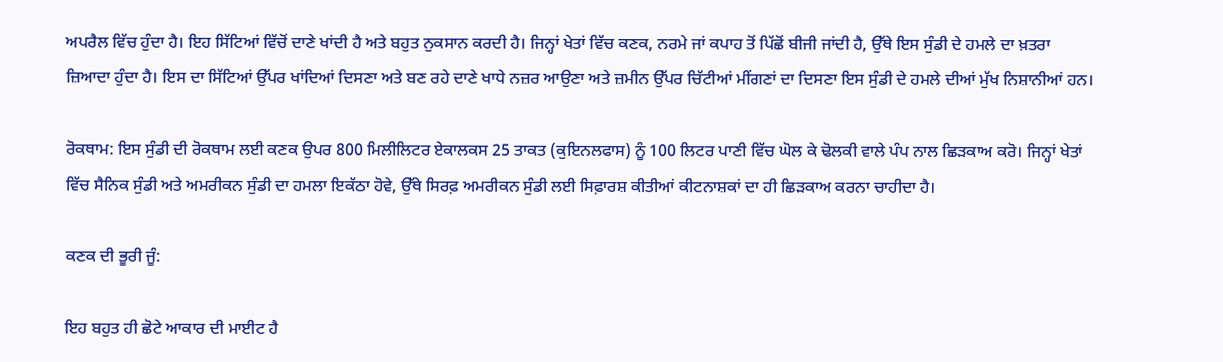ਅਪਰੈਲ ਵਿੱਚ ਹੁੰਦਾ ਹੈ। ਇਹ ਸਿੱਟਿਆਂ ਵਿੱਚੋਂ ਦਾਣੇ ਖਾਂਦੀ ਹੈ ਅਤੇ ਬਹੁਤ ਨੁਕਸਾਨ ਕਰਦੀ ਹੈ। ਜਿਨ੍ਹਾਂ ਖੇਤਾਂ ਵਿੱਚ ਕਣਕ, ਨਰਮੇ ਜਾਂ ਕਪਾਹ ਤੋਂ ਪਿੱਛੋਂ ਬੀਜੀ ਜਾਂਦੀ ਹੈ, ਉੱਥੇ ਇਸ ਸੁੰਡੀ ਦੇ ਹਮਲੇ ਦਾ ਖ਼ਤਰਾ ਜ਼ਿਆਦਾ ਹੁੰਦਾ ਹੈ। ਇਸ ਦਾ ਸਿੱਟਿਆਂ ਉੱਪਰ ਖਾਂਦਿਆਂ ਦਿਸਣਾ ਅਤੇ ਬਣ ਰਹੇ ਦਾਣੇ ਖਾਧੇ ਨਜ਼ਰ ਆਉਣਾ ਅਤੇ ਜ਼ਮੀਨ ਉੱਪਰ ਚਿੱਟੀਆਂ ਮੀਂਗਣਾਂ ਦਾ ਦਿਸਣਾ ਇਸ ਸੁੰਡੀ ਦੇ ਹਮਲੇ ਦੀਆਂ ਮੁੱਖ ਨਿਸ਼ਾਨੀਆਂ ਹਨ।

ਰੋਕਥਾਮ: ਇਸ ਸੁੰਡੀ ਦੀ ਰੋਕਥਾਮ ਲਈ ਕਣਕ ਉਪਰ 800 ਮਿਲੀਲਿਟਰ ਏਕਾਲਕਸ 25 ਤਾਕਤ (ਕੁਇਨਲਫਾਸ) ਨੂੰ 100 ਲਿਟਰ ਪਾਣੀ ਵਿੱਚ ਘੋਲ ਕੇ ਢੋਲਕੀ ਵਾਲੇ ਪੰਪ ਨਾਲ ਛਿੜਕਾਅ ਕਰੋ। ਜਿਨ੍ਹਾਂ ਖੇਤਾਂ ਵਿੱਚ ਸੈਨਿਕ ਸੁੰਡੀ ਅਤੇ ਅਮਰੀਕਨ ਸੁੰਡੀ ਦਾ ਹਮਲਾ ਇਕੱਠਾ ਹੋਵੇ, ਉੱਥੇ ਸਿਰਫ਼ ਅਮਰੀਕਨ ਸੁੰਡੀ ਲਈ ਸਿਫ਼ਾਰਸ਼ ਕੀਤੀਆਂ ਕੀਟਨਾਸ਼ਕਾਂ ਦਾ ਹੀ ਛਿੜਕਾਅ ਕਰਨਾ ਚਾਹੀਦਾ ਹੈ।

ਕਣਕ ਦੀ ਭੂਰੀ ਜੂੰ:

ਇਹ ਬਹੁਤ ਹੀ ਛੋਟੇ ਆਕਾਰ ਦੀ ਮਾਈਟ ਹੈ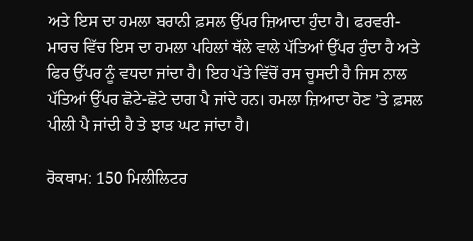ਅਤੇ ਇਸ ਦਾ ਹਮਲਾ ਬਰਾਨੀ ਫ਼ਸਲ ਉੱਪਰ ਜ਼ਿਆਦਾ ਹੁੰਦਾ ਹੈ। ਫਰਵਰੀ-ਮਾਰਚ ਵਿੱਚ ਇਸ ਦਾ ਹਮਲਾ ਪਹਿਲਾਂ ਥੱਲੇ ਵਾਲੇ ਪੱਤਿਆਂ ਉੱਪਰ ਹੁੰਦਾ ਹੈ ਅਤੇ ਫਿਰ ਉੱਪਰ ਨੂੰ ਵਧਦਾ ਜਾਂਦਾ ਹੈ। ਇਹ ਪੱਤੇ ਵਿੱਚੋਂ ਰਸ ਚੂਸਦੀ ਹੈ ਜਿਸ ਨਾਲ ਪੱਤਿਆਂ ਉੱਪਰ ਛੋਟੇ-ਛੋਟੇ ਦਾਗ ਪੈ ਜਾਂਦੇ ਹਨ। ਹਮਲਾ ਜ਼ਿਆਦਾ ਹੋਣ ’ਤੇ ਫ਼ਸਲ ਪੀਲੀ ਪੈ ਜਾਂਦੀ ਹੈ ਤੇ ਝਾੜ ਘਟ ਜਾਂਦਾ ਹੈ।

ਰੋਕਥਾਮ: 150 ਮਿਲੀਲਿਟਰ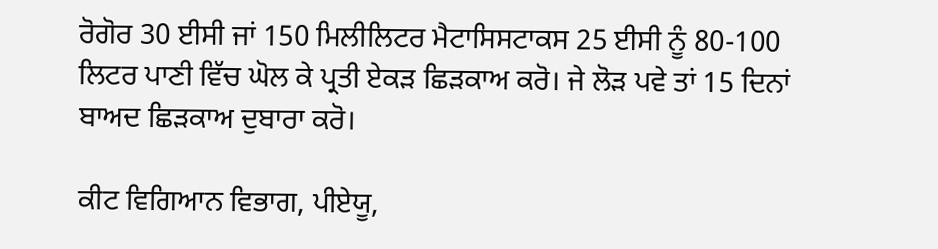ਰੋਗੋਰ 30 ਈਸੀ ਜਾਂ 150 ਮਿਲੀਲਿਟਰ ਮੈਟਾਸਿਸਟਾਕਸ 25 ਈਸੀ ਨੂੰ 80-100 ਲਿਟਰ ਪਾਣੀ ਵਿੱਚ ਘੋਲ ਕੇ ਪ੍ਰਤੀ ਏਕੜ ਛਿੜਕਾਅ ਕਰੋ। ਜੇ ਲੋੜ ਪਵੇ ਤਾਂ 15 ਦਿਨਾਂ ਬਾਅਦ ਛਿੜਕਾਅ ਦੁਬਾਰਾ ਕਰੋ।

ਕੀਟ ਵਿਗਿਆਨ ਵਿਭਾਗ, ਪੀਏਯੂ,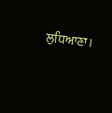ਲੁਧਿਆਣਾ।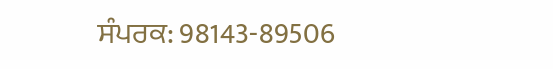ਸੰਪਰਕ: 98143-89506